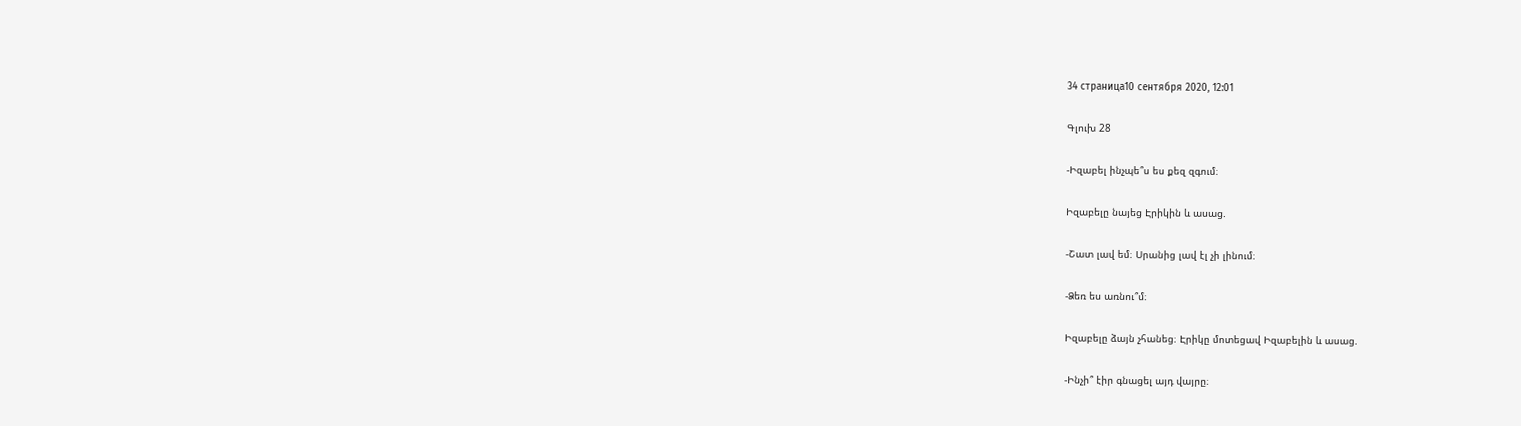34 страница10 сентября 2020, 12:01

Գլուխ 28

-Իզաբել ինչպե՞ս ես քեզ զգում։

Իզաբելը նայեց Էրիկին և ասաց.

-Շատ լավ եմ։ Սրանից լավ էլ չի լինում։

-Ձեռ ես առնու՞մ։

Իզաբելը ձայն չհանեց։ Էրիկը մոտեցավ Իզաբելին և ասաց.

-Ինչի՞ էիր գնացել այդ վայրը։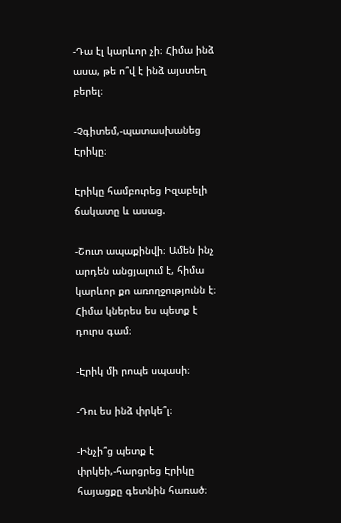-Դա էլ կարևոր չի։ Հիմա ինձ ասա, թե ո՞վ է ինձ այստեղ բերել։

-Չգիտեմ,-պատասխանեց Էրիկը։

Էրիկը համբուրեց Իզաբելի ճակատը և ասաց.

-Շուտ ապաքինվի։ Ամեն ինչ արդեն անցյալում է, հիմա կարևոր քո առողջությունն է։ Հիմա կներես ես պետք է դուրս գամ։

-Էրիկ մի րոպե սպասի։

-Դու ես ինձ փրկե՞լ։

-Ինչի՞ց պետք է փրկեի,-հարցրեց Էրիկը հայացքը գետնին հառած։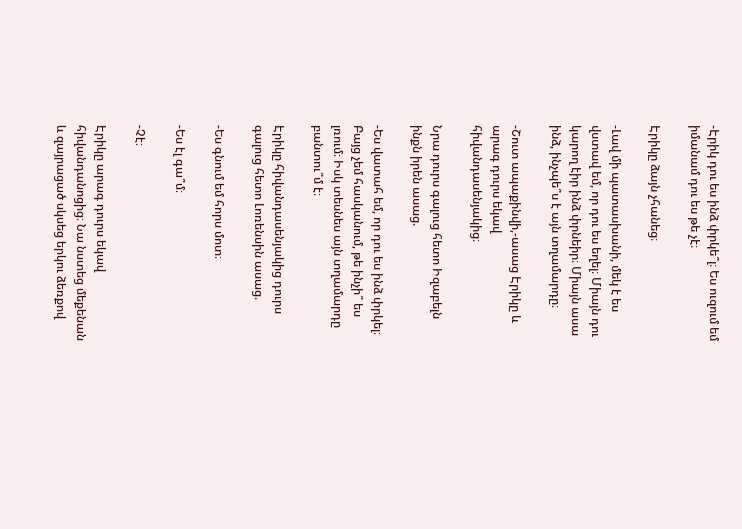-Էրիկ դու ես ինձ փրկե՞լ։ Ես ուզում եմ իմանամ դու ես թե չէ։

Էրիկը ձայն չհանեց։

-Լավ մի պատասխանի, մեկ է ես վստավ եմ, որ դու ես եղել։ Միայն դու կարող էիր ինձ փրնեիր։ Միայն ասա ինձ, ինչպե՞ս է այն տղամարդը։

-Շուտ ապաքինվի,-ասաց Էրիկը և արագ դուրս եկավ հիվանդասենյակից։

Նրա դուրս գալուց հետո Իզաբելն ինքն իրեն ասաց.

-Ես վատահ եմ, որ դու ես ինձ փրկել։ Բայց չեմ հասկանում, թե ինչի՞ ես լռում։ Իսկ տեսնես այն տղամարդը բանտու՞մ է։

Էրիկը հիվանդասենյակից դուրս գալուց հետո Լոռենսին ասաց.

-Ես գնում եմ հորս մոտ։

-Ես էլ գա՞մ։

-Չէ։

Էրիկը արագ դուրս եկավ հիվանդանոցից։ Նա նստեց մեքենան և զայրացած սկսեց երկու ձեռքով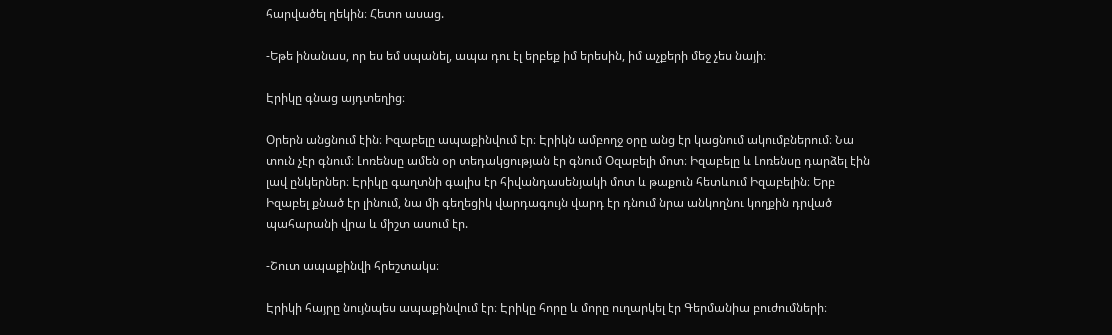հարվածել ղեկին։ Հետո ասաց.

-Եթե ինանաս, որ ես եմ սպանել, ապա դու էլ երբեք իմ երեսին, իմ աչքերի մեջ չես նայի։

Էրիկը գնաց այդտեղից։

Օրերն անցնում էին։ Իզաբելը ապաքինվում էր։ Էրիկն ամբողջ օրը անց էր կացնում ակումբներում։ Նա տուն չէր գնում։ Լոռենսը ամեն օր տեդակցության էր գնում Օզաբելի մոտ։ Իզաբելը և Լոռենսը դարձել էին լավ ընկերներ։ Էրիկը գաղտնի գալիս էր հիվանդասենյակի մոտ և թաքուն հետևում Իզաբելին։ Երբ Իզաբել քնած էր լինում, նա մի գեղեցիկ վարդագույն վարդ էր դնում նրա անկողնու կողքին դրված պահարանի վրա և միշտ ասում էր.

-Շուտ ապաքինվի հրեշտակս։

Էրիկի հայրը նույնպես ապաքինվում էր։ Էրիկը հորը և մորը ուղարկել էր Գերմանիա բուժումների։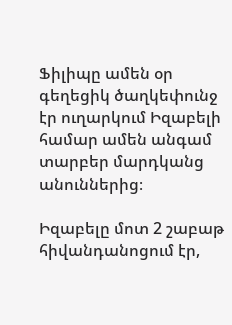Ֆիլիպը ամեն օր գեղեցիկ ծաղկեփունջ էր ուղարկում Իզաբելի համար ամեն անգամ տարբեր մարդկանց անուններից։

Իզաբելը մոտ 2 շաբաթ հիվանդանոցում էր,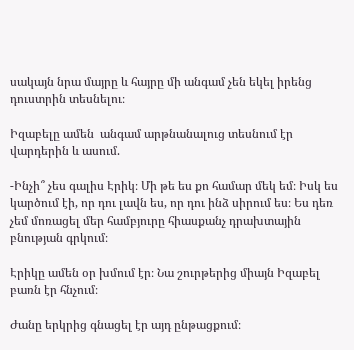սակայն նրա մայրը և հայրը մի անգամ չեն եկել իրենց դուստրին տեսնելու։

Իզաբելը ամեն  անգամ արթնանալուց տեսնում էր վարդերին և ասում.

-Ինչի՞ չես գալիս Էրիկ։ Մի թե ես քո համար մեկ եմ։ Իսկ ես կարծում էի, որ դու լավն ես, որ դու ինձ սիրում ես։ Ես դեռ չեմ մոռացել մեր համբյուրը հիասքանչ դրախտային բնության գրկում։

Էրիկը ամեն օր խմում էր։ Նա շուրթերից միայն Իզաբել բառն էր հնչում։

Ժանը երկրից գնացել էր այդ ընթացքում։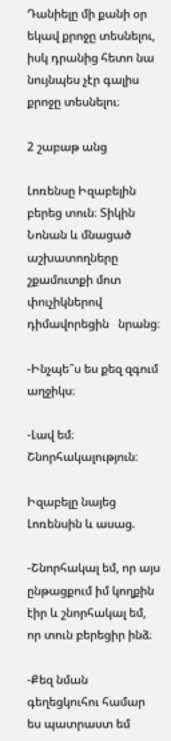Դանիելը մի քանի օր եկավ քրոջը տեսնելու, իսկ դրանից հետո նա նույնպես չէր գալիս քրոջը տեսնելու։

2 շաբաթ անց

Լոռենսը Իզաբելին բերեց տուն։ Տիկին Նոնան և մնացած աշխատողները շքամուտքի մոտ փուչիկներով դիմավորեցին   նրանց։

-Ինչպե՞ս ես քեզ զգում աղջիկս։

-Լավ եմ։ Շնորհակալություն։

Իզաբելը նայեց Լոռենսին և ասաց.

-Շնորհակալ եմ, որ այս ընթացքում իմ կողքին էիր և շնորհակալ եմ, որ տուն բերեցիր ինձ։

-Քեզ նման գեղեցկուհու համար ես պատրաստ եմ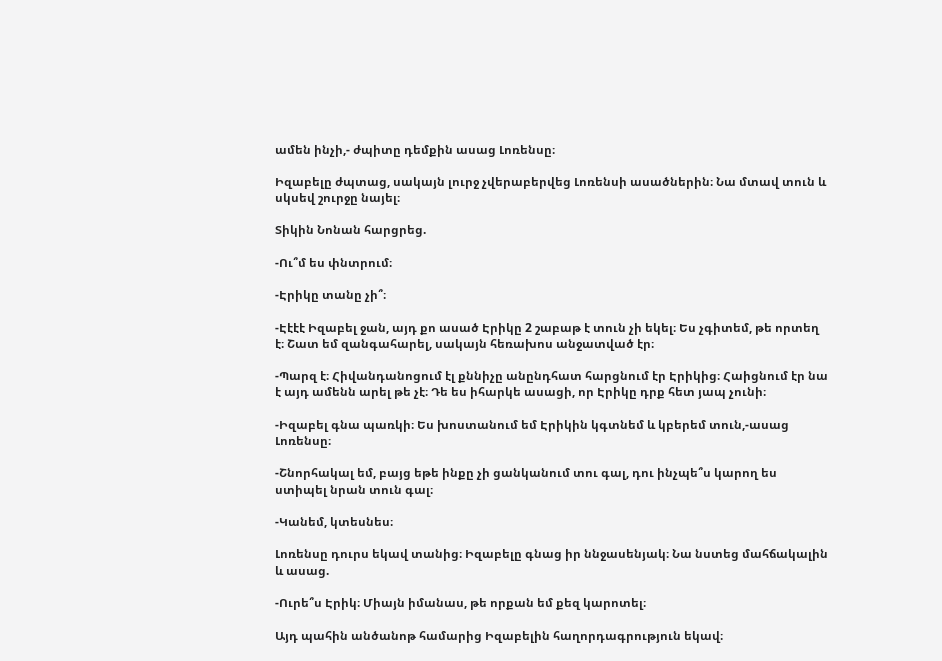ամեն ինչի,- ժպիտը դեմքին ասաց Լոռենսը։

Իզաբելը ժպտաց, սակայն լուրջ չվերաբերվեց Լոռենսի ասածներին։ Նա մտավ տուն և սկսեվ շուրջը նայել։

Տիկին Նոնան հարցրեց.

-Ու՞մ ես փնտրում։

-Էրիկը տանը չի՞։

-Էէէէ Իզաբել ջան, այդ քո ասած Էրիկը 2 շաբաթ է տուն չի եկել։ Ես չգիտեմ, թե որտեղ է։ Շատ եմ զանգահարել, սակայն հեռախոս անջատված էր։

-Պարզ է։ Հիվանդանոցում էլ քննիչը անընդհատ հարցնում էր Էրիկից։ Հաիցնում էր նա է այդ ամենն արել թե չէ։ Դե ես իհարկե ասացի, որ Էրիկը դրք հետ յապ չունի։

-Իզաբել գնա պառկի։ Ես խոստանում եմ Էրիկին կգտնեմ և կբերեմ տուն,-ասաց Լոռենսը։

-Շնորհակալ եմ, բայց եթե ինքը չի ցանկանում տու գալ, դու ինչպե՞ս կարող ես ստիպել նրան տուն գալ։

-Կանեմ, կտեսնես։

Լոռենսը դուրս եկավ տանից։ Իզաբելը գնաց իր ննջասենյակ։ Նա նստեց մահճակալին և ասաց.

-Ուրե՞ս Էրիկ։ Միայն իմանաս, թե որքան եմ քեզ կարոտել։

Այդ պահին անծանոթ համարից Իզաբելին հաղորդագրություն եկավ։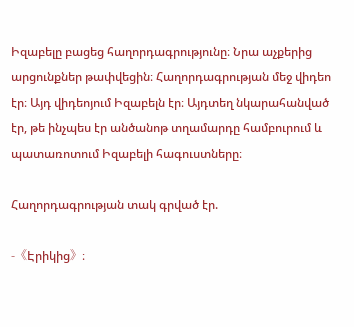Իզաբելը բացեց հաղորդագրությունը։ Նրա աչքերից արցունքներ թափվեցին։ Հաղորդագրության մեջ վիդեո էր։ Այդ վիդեոյում Իզաբելն էր։ Այդտեղ նկարահանված էր, թե ինչպես էր անծանոթ տղամարդը համբուրում և պատառոտում Իզաբելի հագուստները։

Հաղորդագրության տակ գրված էր.

-《Էրիկից》։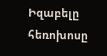Իզաբելը հեռոխոսը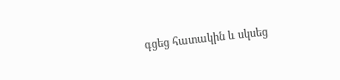գցեց հատակին և սկսեց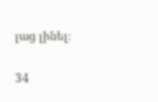լաց լինել։

34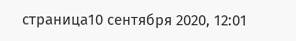страница10 сентября 2020, 12:01